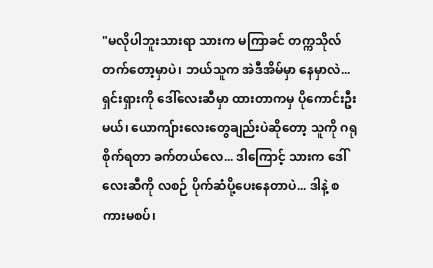"မလိုပါဘူးသားရာ သားက မကြာခင် တက္ကသိုလ်တက်တော့မှာပဲ၊ ဘယ်သူက အဲဒီအိမ်မှာ နေမှာလဲ... ရှင်းရှားကို ဒေါ်လေးဆီမှာ ထားတာကမှ ပိုကောင်းဦးမယ်၊ ယောကျ်ားလေးတွေချည်းပဲဆိုတော့ သူကို ဂရုစိုက်ရတာ ခက်တယ်လေ... ဒါကြောင့် သားက ဒေါ်လေးဆီကို လစဉ် ပိုက်ဆံပို့ပေးနေတာပဲ... ဒါနဲ့ စကားမစပ်၊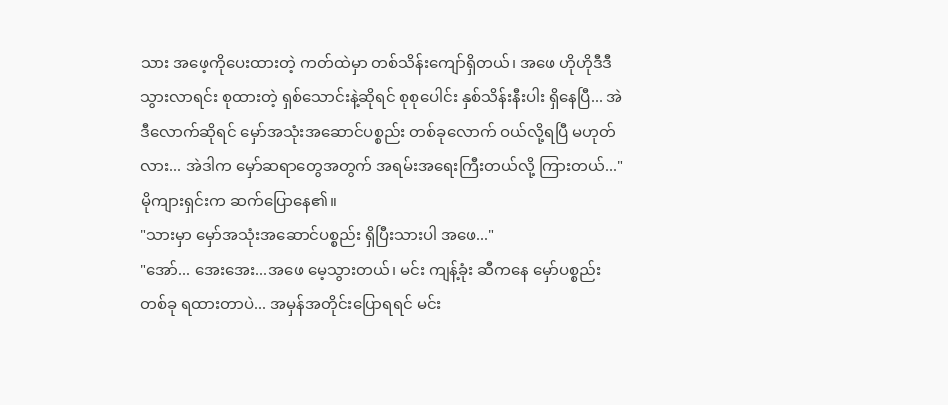သား အဖေ့ကိုပေးထားတဲ့ ကတ်ထဲမှာ တစ်သိန်းကျော်ရှိတယ်၊ အဖေ ဟိုဟိုဒီဒီ သွားလာရင်း စုထားတဲ့ ရှစ်သောင်းနဲ့ဆိုရင် စုစုပေါင်း နှစ်သိန်းနီးပါး ရှိနေပြီ... အဲဒီလောက်ဆိုရင် မှော်အသုံးအဆောင်ပစ္စည်း တစ်ခုလောက် ဝယ်လို့ရပြီ မဟုတ်လား... အဲဒါက မှော်ဆရာတွေအတွက် အရမ်းအရေးကြီးတယ်လို့ ကြားတယ်..." မိုကျားရှင်းက ဆက်ပြောနေ၏။
"သားမှာ မှော်အသုံးအဆောင်ပစ္စည်း ရှိပြီးသားပါ အဖေ..."
"အော်... အေးအေး...အဖေ မေ့သွားတယ်၊ မင်း ကျန့်ခုံး ဆီကနေ မှော်ပစ္စည်းတစ်ခု ရထားတာပဲ... အမှန်အတိုင်းပြောရရင် မင်း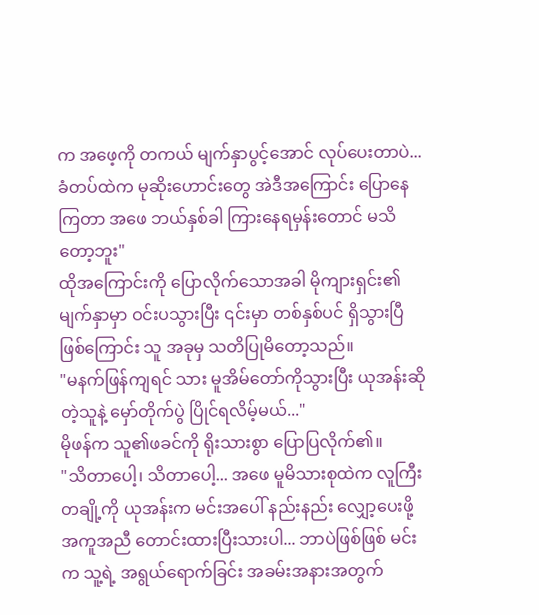က အဖေ့ကို တကယ် မျက်နှာပွင့်အောင် လုပ်ပေးတာပဲ... ခံတပ်ထဲက မုဆိုးဟောင်းတွေ အဲဒီအကြောင်း ပြောနေကြတာ အဖေ ဘယ်နှစ်ခါ ကြားနေရမှန်းတောင် မသိတော့ဘူး"
ထိုအကြောင်းကို ပြောလိုက်သောအခါ မိုကျားရှင်း၏ မျက်နှာမှာ ဝင်းပသွားပြီး ၎င်းမှာ တစ်နှစ်ပင် ရှိသွားပြီဖြစ်ကြောင်း သူ အခုမှ သတိပြုမိတော့သည်။
"မနက်ဖြန်ကျရင် သား မူအိမ်တော်ကိုသွားပြီး ယုအန်းဆိုတဲ့သူနဲ့ မှော်တိုက်ပွဲ ပြိုင်ရလိမ့်မယ်..."
မိုဖန်က သူ၏ဖခင်ကို ရိုးသားစွာ ပြောပြလိုက်၏။
"သိတာပေါ့၊ သိတာပေါ့... အဖေ မူမိသားစုထဲက လူကြီးတချို့ကို ယုအန်းက မင်းအပေါ် နည်းနည်း လျှော့ပေးဖို့ အကူအညီ တောင်းထားပြီးသားပါ... ဘာပဲဖြစ်ဖြစ် မင်းက သူ့ရဲ့ အရွယ်ရောက်ခြင်း အခမ်းအနားအတွက်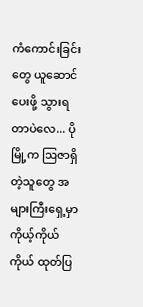ကံကောင်းခြင်းတွေ ယူဆောင်ပေးဖို့ သွားရတာပဲလေ... ပိုမြို့က ဩဇာရှိတဲ့သူတွေ အများကြီးရှေ့မှာ ကိုယ့်ကိုယ်ကိုယ် ထုတ်ပြ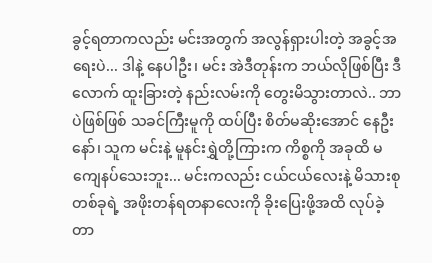ခွင့်ရတာကလည်း မင်းအတွက် အလွန်ရှားပါးတဲ့ အခွင့်အရေးပဲ... ဒါနဲ့ နေပါဦး၊ မင်း အဲဒီတုန်းက ဘယ်လိုဖြစ်ပြီး ဒီလောက် ထူးခြားတဲ့ နည်းလမ်းကို တွေးမိသွားတာလဲ.. ဘာပဲဖြစ်ဖြစ် သခင်ကြီးမူကို ထပ်ပြီး စိတ်မဆိုးအောင် နေဦးနော်၊ သူက မင်းနဲ့ မူနင်းရွှဲတို့ကြားက ကိစ္စကို အခုထိ မကျေနပ်သေးဘူး... မင်းကလည်း ငယ်ငယ်လေးနဲ့ မိသားစုတစ်ခုရဲ့ အဖိုးတန်ရတနာလေးကို ခိုးပြေးဖို့အထိ လုပ်ခဲ့တာ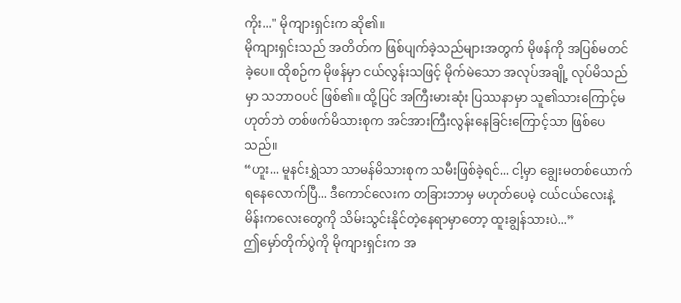ကိုး..." မိုကျားရှင်းက ဆို၏။
မိုကျားရှင်းသည် အတိတ်က ဖြစ်ပျက်ခဲ့သည်များအတွက် မိုဖန်ကို အပြစ်မတင်ခဲ့ပေ။ ထိုစဉ်က မိုဖန်မှာ ငယ်လွန်းသဖြင့် မိုက်မဲသော အလုပ်အချို့ လုပ်မိသည်မှာ သဘာဝပင် ဖြစ်၏။ ထို့ပြင် အကြီးမားဆုံး ပြဿနာမှာ သူ၏သားကြောင့်မဟုတ်ဘဲ တစ်ဖက်မိသားစုက အင်အားကြီးလွန်းနေခြင်းကြောင့်သာ ဖြစ်ပေသည်။
“ဟူး... မူနင်းရွှဲသာ သာမန်မိသားစုက သမီးဖြစ်ခဲ့ရင်... ငါ့မှာ ချွေးမတစ်ယောက် ရနေလောက်ပြီ... ဒီကောင်လေးက တခြားဘာမှ မဟုတ်ပေမဲ့ ငယ်ငယ်လေးနဲ့ မိန်းကလေးတွေကို သိမ်းသွင်းနိုင်တဲ့နေရာမှာတော့ ထူးချွန်သားပဲ...”
ဤမှော်တိုက်ပွဲကို မိုကျားရှင်းက အ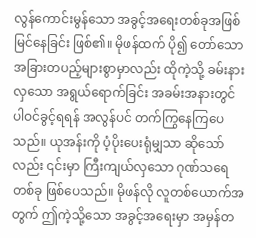လွန်ကောင်းမွန်သော အခွင့်အရေးတစ်ခုအဖြစ် မြင်နေခြင်း ဖြစ်၏။ မိုဖန်ထက် ပို၍ တော်သော အခြားတပည့်များစွာမှာလည်း ထိုကဲ့သို့ ခမ်းနားလှသော အရွယ်ရောက်ခြင်း အခမ်းအနားတွင် ပါဝင်ခွင့်ရရန် အလွန်ပင် တက်ကြွနေကြပေသည်။ ယုအန်းကို ပံ့ပိုးပေးရုံမျှသာ ဆိုသော်လည်း ၎င်းမှာ ကြီးကျယ်လှသော ဂုဏ်သရေတစ်ခု ဖြစ်ပေသည်။ မိုဖန်လို လူတစ်ယောက်အတွက် ဤကဲ့သို့သော အခွင့်အရေးမှာ အမှန်တ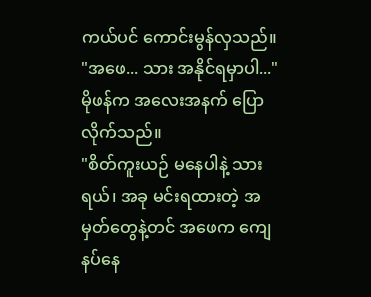ကယ်ပင် ကောင်းမွန်လှသည်။
"အဖေ... သား အနိုင်ရမှာပါ..." မိုဖန်က အလေးအနက် ပြောလိုက်သည်။
"စိတ်ကူးယဉ် မနေပါနဲ့ သားရယ်၊ အခု မင်းရထားတဲ့ အမှတ်တွေနဲ့တင် အဖေက ကျေနပ်နေ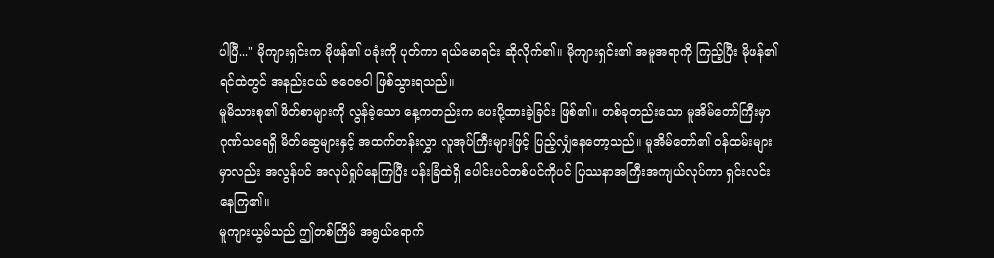ပါပြီ..." မိုကျားရှင်းက မိုဖန်၏ ပခုံးကို ပုတ်ကာ ရယ်မောရင်း ဆိုလိုက်၏။ မိုကျားရှင်း၏ အမူအရာကို ကြည့်ပြီး မိုဖန်၏ ရင်ထဲတွင် အနည်းငယ် ဇဝေဇဝါ ဖြစ်သွားရသည်။
မူမိသားစု၏ ဖိတ်စာများကို လွန်ခဲ့သော နေ့ကတည်းက ပေးပို့ထားခဲ့ခြင်း ဖြစ်၏။ တစ်ခုတည်းသော မူအိမ်တော်ကြီးမှာ ဂုဏ်သရေရှိ မိတ်ဆွေများနှင့် အထက်တန်းလွှာ လူအုပ်ကြီးများဖြင့် ပြည့်လျှံနေတော့သည်။ မူအိမ်တော်၏ ဝန်ထမ်းများမှာလည်း အလွန်ပင် အလုပ်ရှုပ်နေကြပြီး ပန်းခြံထဲရှိ ပေါင်းပင်တစ်ပင်ကိုပင် ပြဿနာအကြီးအကျယ်လုပ်ကာ ရှင်းလင်းနေကြ၏။
မူကျားယွမ်သည် ဤတစ်ကြိမ် အရွယ်ရောက်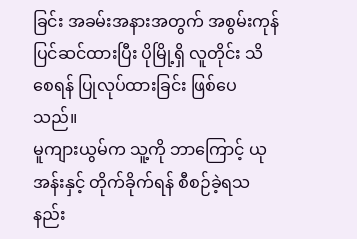ခြင်း အခမ်းအနားအတွက် အစွမ်းကုန် ပြင်ဆင်ထားပြီး ပိုမြို့ရှိ လူတိုင်း သိစေရန် ပြုလုပ်ထားခြင်း ဖြစ်ပေသည်။
မူကျားယွမ်က သူ့ကို ဘာကြောင့် ယုအန်းနှင့် တိုက်ခိုက်ရန် စီစဉ်ခဲ့ရသနည်း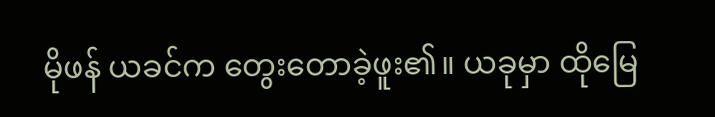မိုဖန် ယခင်က တွေးတောခဲ့ဖူး၏။ ယခုမှာ ထိုမြေ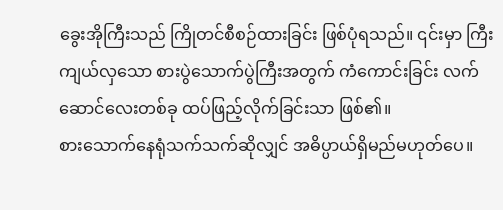ခွေးအိုကြီးသည် ကြိုတင်စီစဉ်ထားခြင်း ဖြစ်ပုံရသည်။ ၎င်းမှာ ကြီးကျယ်လှသော စားပွဲသောက်ပွဲကြီးအတွက် ကံကောင်းခြင်း လက်ဆောင်လေးတစ်ခု ထပ်ဖြည့်လိုက်ခြင်းသာ ဖြစ်၏။
စားသောက်နေရုံသက်သက်ဆိုလျှင် အဓိပ္ပာယ်ရှိမည်မဟုတ်ပေ။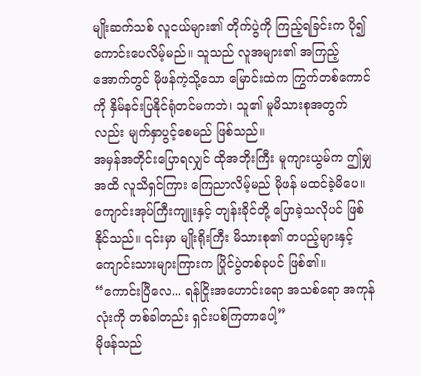မျိုးဆက်သစ် လူငယ်များ၏ တိုက်ပွဲကို ကြည့်ရခြင်းက ပို၍ ကောင်းပေလိမ့်မည်။ သူသည် လူအများ၏ အကြည့်အောက်တွင် မိုဖန်ကဲ့သို့သော မြောင်းထဲက ကြွက်တစ်ကောင်ကို နှိမ်နင်းပြနိုင်ရုံတင်မကဘဲ၊ သူ၏ မူမိသားစုအတွက်လည်း မျက်နှာပွင့်စေမည် ဖြစ်သည်။
အမှန်အတိုင်းပြောရလျှင် ထိုအဘိုးကြီး မူကျားယွမ်က ဤမျှအထိ လူသိရှင်ကြား ကြေညာလိမ့်မည် မိုဖန် မထင်ခဲ့မိပေ။ ကျောင်းအုပ်ကြီးကျူးနှင့် တျန်းခိုင်တို့ ပြောခဲ့သလိုပင် ဖြစ်နိုင်သည်။ ၎င်းမှာ မျိုးရိုးကြီး မိသားစု၏ တပည့်များနှင့် ကျောင်းသားများကြားက ပြိုင်ပွဲတစ်ခုပင် ဖြစ်၏။ “ကောင်းပြီလေ... ရန်ငြိုးအဟောင်းရော အသစ်ရော အကုန်လုံးကို တစ်ခါတည်း ရှင်းပစ်ကြတာပေါ့”
မိုဖန်သည်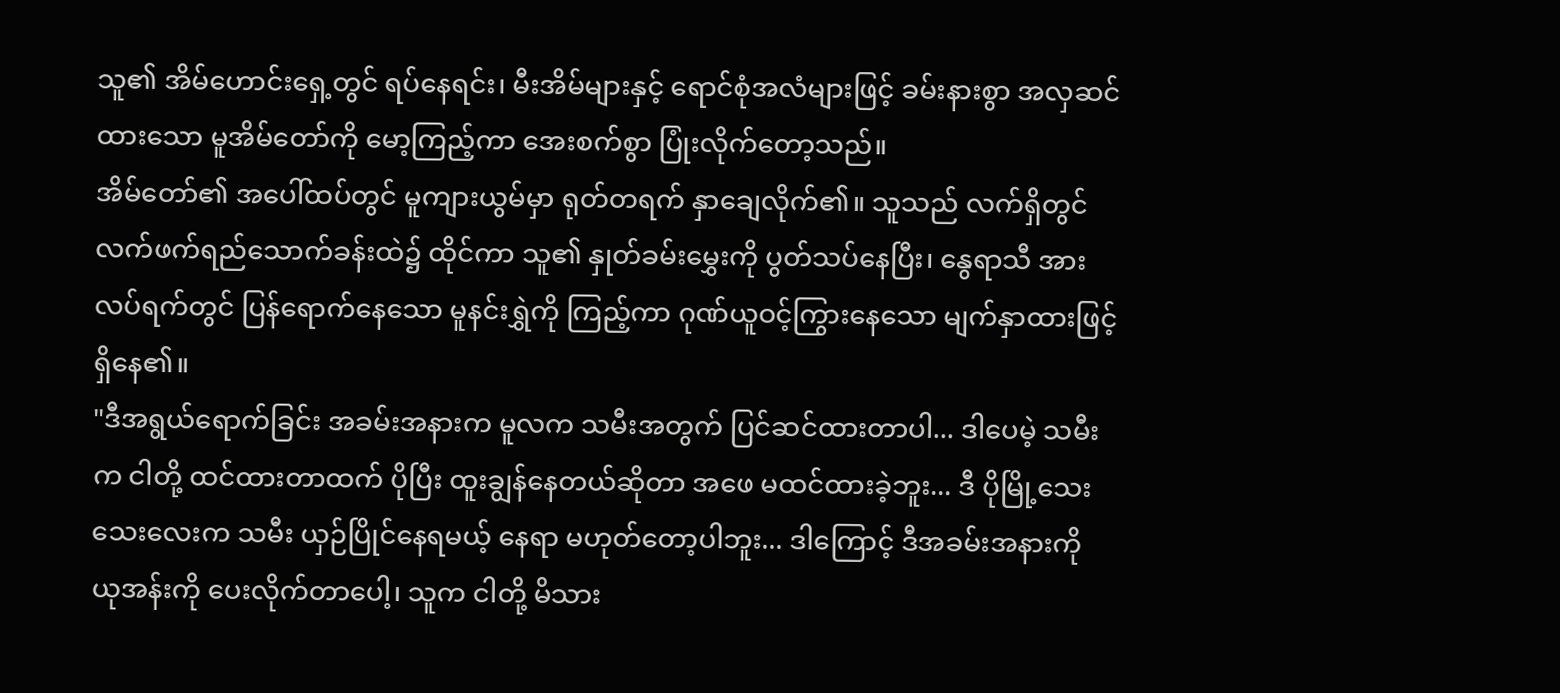သူ၏ အိမ်ဟောင်းရှေ့တွင် ရပ်နေရင်း၊ မီးအိမ်များနှင့် ရောင်စုံအလံများဖြင့် ခမ်းနားစွာ အလှဆင်ထားသော မူအိမ်တော်ကို မော့ကြည့်ကာ အေးစက်စွာ ပြုံးလိုက်တော့သည်။
အိမ်တော်၏ အပေါ်ထပ်တွင် မူကျားယွမ်မှာ ရုတ်တရက် နှာချေလိုက်၏။ သူသည် လက်ရှိတွင် လက်ဖက်ရည်သောက်ခန်းထဲ၌ ထိုင်ကာ သူ၏ နှုတ်ခမ်းမွှေးကို ပွတ်သပ်နေပြီး၊ နွေရာသီ အားလပ်ရက်တွင် ပြန်ရောက်နေသော မူနင်းရွှဲကို ကြည့်ကာ ဂုဏ်ယူဝင့်ကြွားနေသော မျက်နှာထားဖြင့် ရှိနေ၏။
"ဒီအရွယ်ရောက်ခြင်း အခမ်းအနားက မူလက သမီးအတွက် ပြင်ဆင်ထားတာပါ... ဒါပေမဲ့ သမီးက ငါတို့ ထင်ထားတာထက် ပိုပြီး ထူးချွန်နေတယ်ဆိုတာ အဖေ မထင်ထားခဲ့ဘူး... ဒီ ပိုမြို့သေးသေးလေးက သမီး ယှဉ်ပြိုင်နေရမယ့် နေရာ မဟုတ်တော့ပါဘူး... ဒါကြောင့် ဒီအခမ်းအနားကို ယုအန်းကို ပေးလိုက်တာပေါ့၊ သူက ငါတို့ မိသား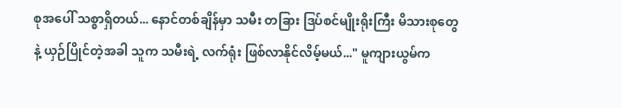စုအပေါ် သစ္စာရှိတယ်... နောင်တစ်ချိန်မှာ သမီး တခြား ဒြပ်စင်မျိုးရိုးကြီး မိသားစုတွေနဲ့ ယှဉ်ပြိုင်တဲ့အခါ သူက သမီးရဲ့ လက်ရုံး ဖြစ်လာနိုင်လိမ့်မယ်..." မူကျားယွမ်က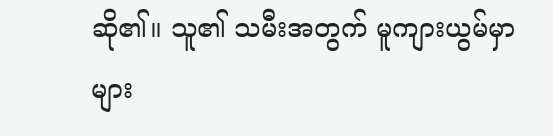ဆို၏။ သူ၏ သမီးအတွက် မူကျားယွမ်မှာ များ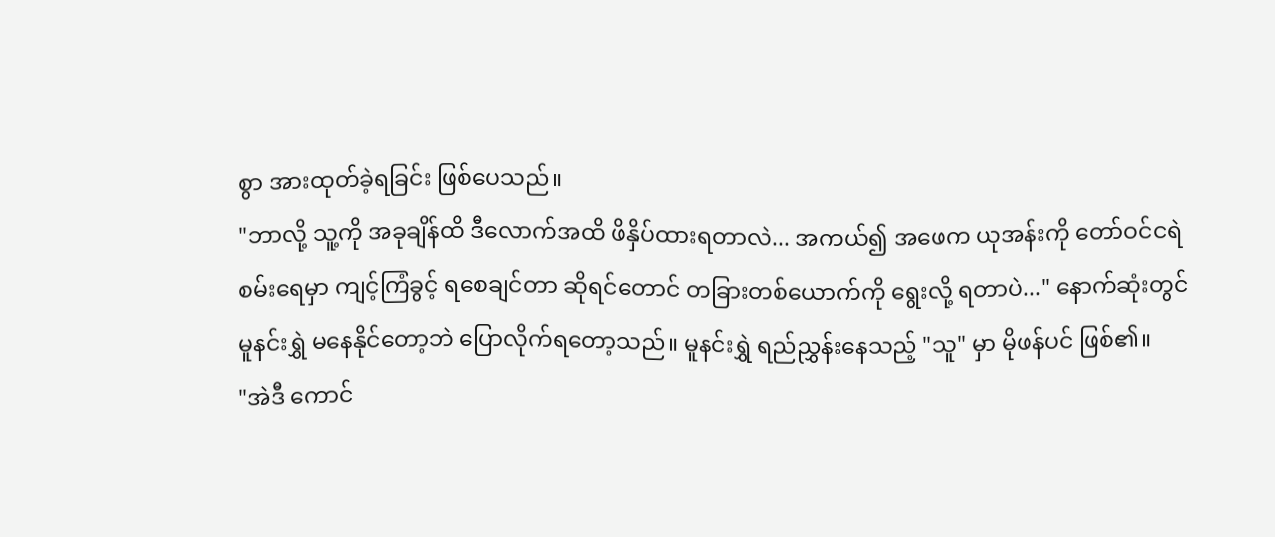စွာ အားထုတ်ခဲ့ရခြင်း ဖြစ်ပေသည်။
"ဘာလို့ သူ့ကို အခုချိန်ထိ ဒီလောက်အထိ ဖိနှိပ်ထားရတာလဲ... အကယ်၍ အဖေက ယုအန်းကို တော်ဝင်ငရဲစမ်းရေမှာ ကျင့်ကြံခွင့် ရစေချင်တာ ဆိုရင်တောင် တခြားတစ်ယောက်ကို ရွေးလို့ ရတာပဲ..." နောက်ဆုံးတွင် မူနင်းရွှဲ မနေနိုင်တော့ဘဲ ပြောလိုက်ရတော့သည်။ မူနင်းရွှဲ ရည်ညွှန်းနေသည့် "သူ" မှာ မိုဖန်ပင် ဖြစ်၏။
"အဲဒီ ကောင်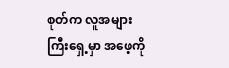စုတ်က လူအများကြီးရှေ့မှာ အဖေ့ကို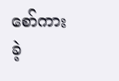စော်ကားခဲ့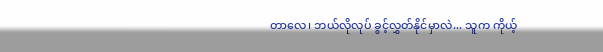တာလေ၊ ဘယ်လိုလုပ် ခွင့်လွှတ်နိုင်မှာလဲ... သူက ကိုယ့်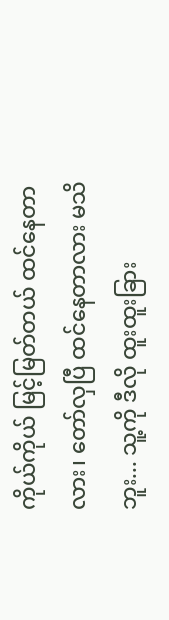ကိုယ်ကိုယ် မြင့်မြတ်တယ် ထင်နေတာလား၊ တော်လှပြီ ထင်နေတာလား မသိဘူး... သူ့ကို ဒီလို ထူးထူးခြား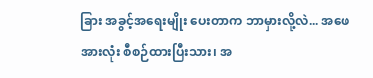ခြား အခွင့်အရေးမျိုး ပေးတာက ဘာမှားလို့လဲ... အဖေ အားလုံး စီစဉ်ထားပြီးသား၊ အ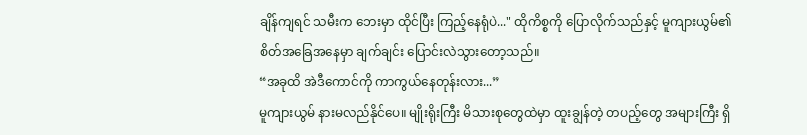ချိန်ကျရင် သမီးက ဘေးမှာ ထိုင်ပြီး ကြည့်နေရုံပဲ..." ထိုကိစ္စကို ပြောလိုက်သည်နှင့် မူကျားယွမ်၏ စိတ်အခြေအနေမှာ ချက်ချင်း ပြောင်းလဲသွားတော့သည်။
“အခုထိ အဲဒီကောင်ကို ကာကွယ်နေတုန်းလား...”
မူကျားယွမ် နားမလည်နိုင်ပေ။ မျိုးရိုးကြီး မိသားစုတွေထဲမှာ ထူးချွန်တဲ့ တပည့်တွေ အများကြီး ရှိ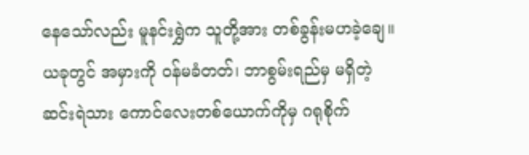နေသော်လည်း မူနင်းရွှဲက သူတို့အား တစ်ခွန်းမဟခဲ့ချေ။ ယခုတွင် အမှားကို ဝန်မခံတတ်၊ ဘာစွမ်းရည်မှ မရှိတဲ့ ဆင်းရဲသား ကောင်လေးတစ်ယောက်ကိုမှ ဂရုစိုက်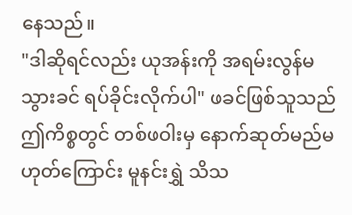နေသည်။
"ဒါဆိုရင်လည်း ယုအန်းကို အရမ်းလွန်မသွားခင် ရပ်ခိုင်းလိုက်ပါ" ဖခင်ဖြစ်သူသည် ဤကိစ္စတွင် တစ်ဖဝါးမှ နောက်ဆုတ်မည်မဟုတ်ကြောင်း မူနင်းရွှဲ သိသ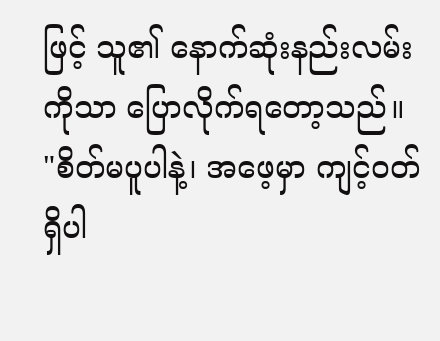ဖြင့် သူ၏ နောက်ဆုံးနည်းလမ်းကိုသာ ပြောလိုက်ရတော့သည်။
"စိတ်မပူပါနဲ့၊ အဖေ့မှာ ကျင့်ဝတ်ရှိပါ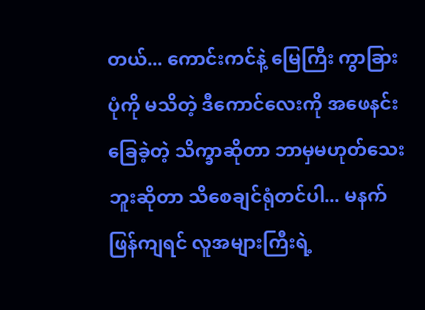တယ်... ကောင်းကင်နဲ့ မြေကြီး ကွာခြားပုံကို မသိတဲ့ ဒီကောင်လေးကို အဖေနင်းခြေခဲ့တဲ့ သိက္ခာဆိုတာ ဘာမှမဟုတ်သေးဘူးဆိုတာ သိစေချင်ရုံတင်ပါ... မနက်ဖြန်ကျရင် လူအများကြီးရဲ့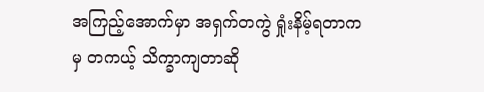အကြည့်အောက်မှာ အရှက်တကွဲ ရှုံးနိမ့်ရတာကမှ တကယ့် သိက္ခာကျတာဆို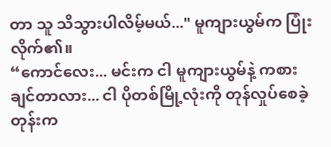တာ သူ သိသွားပါလိမ့်မယ်..." မူကျားယွမ်က ပြုံးလိုက်၏။
“ကောင်လေး... မင်းက ငါ မူကျားယွမ်နဲ့ ကစားချင်တာလား... ငါ ပိုတစ်မြို့လုံးကို တုန်လှုပ်စေခဲ့တုန်းက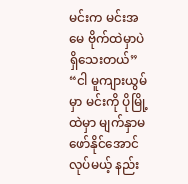မင်းက မင်းအမေ ဗိုက်ထဲမှာပဲ ရှိသေးတယ်”
“ငါ မူကျားယွမ်မှာ မင်းကို ပိုမြို့ထဲမှာ မျက်နှာမဖော်နိုင်အောင် လုပ်မယ့် နည်း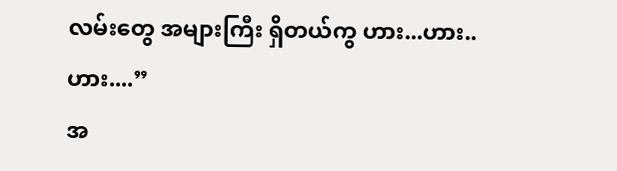လမ်းတွေ အများကြီး ရှိတယ်ကွ ဟား...ဟား..ဟား....”
အ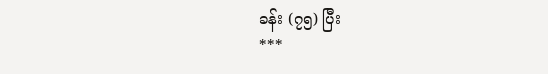ခန်း (၇၅) ပြီး
***